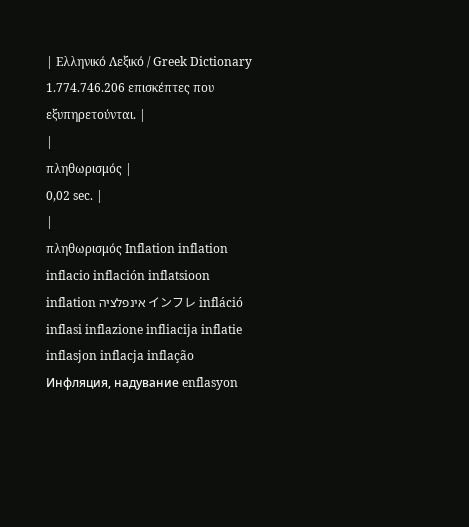| Ελληνικό Λεξικό / Greek Dictionary 1.774.746.206 επισκέπτες που εξυπηρετούνται. |
|
πληθωρισμός |
0,02 sec. |
|
πληθωρισμός Inflation inflation inflacio inflación inflatsioon inflation אינפלציה インフレ infláció inflasi inflazione infliacija inflatie inflasjon inflacja inflação Инфляция, надувание enflasyon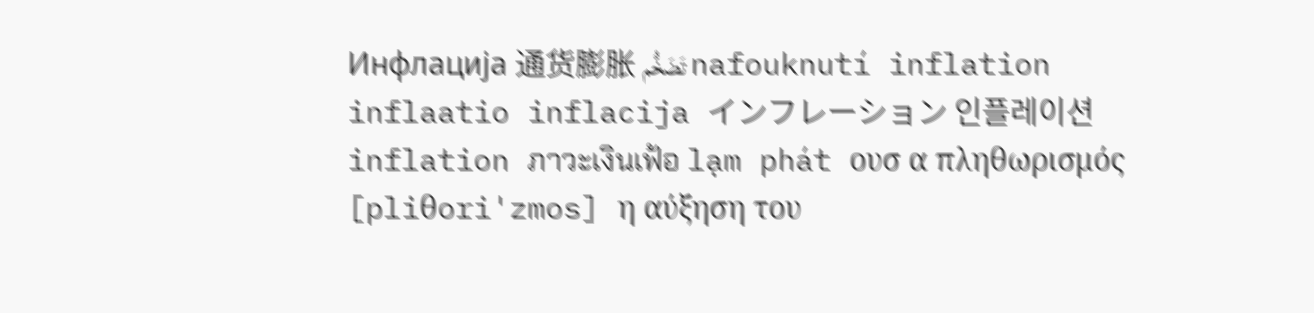Инфлација 通货膨胀 تَضَخُّم nafouknutí inflation inflaatio inflacija インフレーション 인플레이션 inflation ภาวะเงินเฟ้อ lạm phát ουσ α πληθωρισμός [pliθori'zmos] η αύξηση του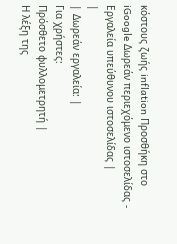κόστους ζωής inflation Προσθήκη στο iGoogle Δωρεάν περιεχόμενο ιστοσελίδας - Εργαλεία υπεύθυνου ιστοσελίδας |
|
| Δωρεάν εργαλεία: |
Για χρήστες:
Πρόσθετο φυλλομετρητή |
Η λέξη της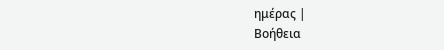ημέρας |
Βοήθεια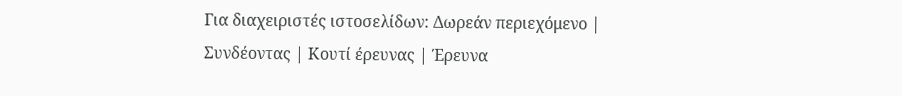Για διαχειριστές ιστοσελίδων: Δωρεάν περιεχόμενο | Συνδέοντας | Κουτί έρευνας | Έρευνα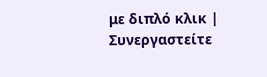με διπλό κλικ | Συνεργαστείτε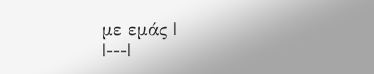με εμάς |
|---|